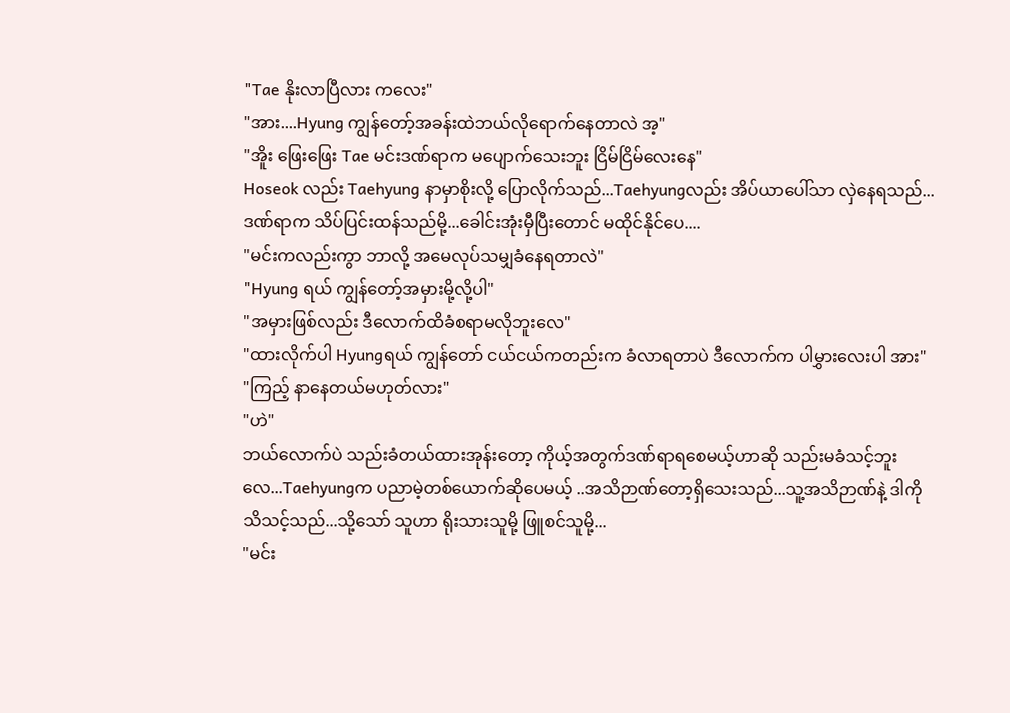"Tae နိုးလာပြီလား ကလေး"
"အား....Hyung ကျွန်တော့်အခန်းထဲဘယ်လိုရောက်နေတာလဲ အ့"
"အိူး ဖြေးဖြေး Tae မင်းဒဏ်ရာက မပျောက်သေးဘူး ငြိမ်ငြိမ်လေးနေ"
Hoseok လည်း Taehyung နာမှာစိုးလို့ ပြောလိုက်သည်...Taehyungလည်း အိပ်ယာပေါ်သာ လှဲနေရသည်...ဒဏ်ရာက သိပ်ပြင်းထန်သည်မို့...ခေါင်းအုံးမှီပြီးတောင် မထိုင်နိုင်ပေ....
"မင်းကလည်းကွာ ဘာလို့ အမေလုပ်သမျှခံနေရတာလဲ"
"Hyung ရယ် ကျွန်တော့်အမှားမို့လို့ပါ"
"အမှားဖြစ်လည်း ဒီလောက်ထိခံစရာမလိုဘူးလေ"
"ထားလိုက်ပါ Hyungရယ် ကျွန်တော် ငယ်ငယ်ကတည်းက ခံလာရတာပဲ ဒီလောက်က ပါမွှားလေးပါ အား"
"ကြည့် နာနေတယ်မဟုတ်လား"
"ဟဲ"
ဘယ်လောက်ပဲ သည်းခံတယ်ထားအုန်းတော့ ကိုယ့်အတွက်ဒဏ်ရာရစေမယ့်ဟာဆို သည်းမခံသင့်ဘူးလေ...Taehyungက ပညာမဲ့တစ်ယောက်ဆိုပေမယ့် ..အသိဉာဏ်တော့ရှိသေးသည်...သူ့အသိဉာဏ်နဲ့ ဒါကိုသိသင့်သည်...သို့သော် သူဟာ ရိုးသားသူမို့ ဖြူစင်သူမို့...
"မင်း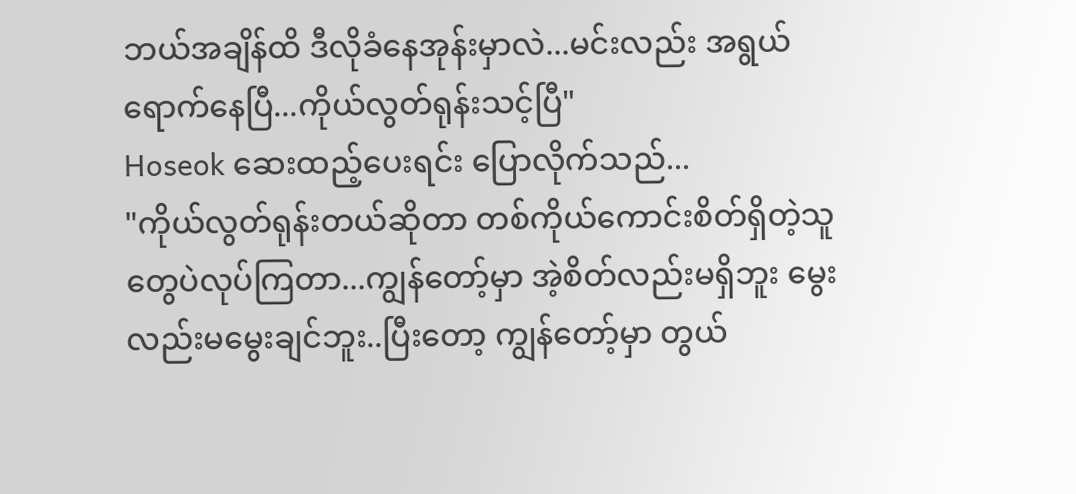ဘယ်အချိန်ထိ ဒီလိုခံနေအုန်းမှာလဲ...မင်းလည်း အရွယ်ရောက်နေပြီ...ကိုယ်လွတ်ရုန်းသင့်ပြီ"
Hoseok ဆေးထည့်ပေးရင်း ပြောလိုက်သည်...
"ကိုယ်လွတ်ရုန်းတယ်ဆိုတာ တစ်ကိုယ်ကောင်းစိတ်ရှိတဲ့သူတွေပဲလုပ်ကြတာ...ကျွန်တော့်မှာ အဲ့စိတ်လည်းမရှိဘူး မွေးလည်းမမွေးချင်ဘူး..ပြီးတော့ ကျွန်တော့်မှာ တွယ်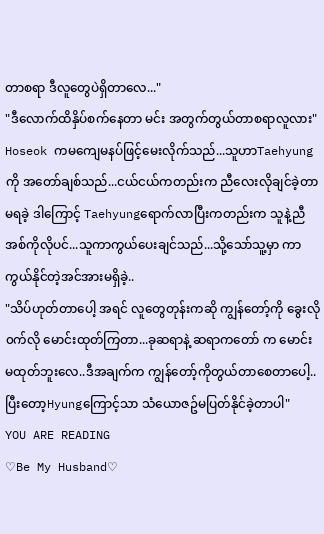တာစရာ ဒီလူတွေပဲရှိတာလေ..."
"ဒီလောက်ထိနှိပ်စက်နေတာ မင်း အတွက်တွယ်တာစရာလူလား"
Hoseok ကမကျေမနပ်ဖြင့်မေးလိုက်သည်...သူဟာTaehyungကို အတော်ချစ်သည်...ငယ်ငယ်ကတည်းက ညီလေးလိုချင်ခဲ့တာ မရခဲ့ ဒါကြောင့် Taehyungရောက်လာပြီးကတည်းက သူနဲ့ညီအစ်ကိုလိုပင်...သူကာကွယ်ပေးချင်သည်...သို့သော်သူ့မှာ ကာကွယ်နိုင်တဲ့အင်အားမရှိခဲ့..
"သိပ်ဟုတ်တာပေါ့ အရင် လူတွေတုန်းကဆို ကျွန်တော့်ကို ခွေးလို၀က်လို မောင်းထုတ်ကြတာ...ခုဆရာနဲ့ ဆရာကတော် က မောင်းမထုတ်ဘူးလေ..ဒီအချက်က ကျွန်တော့်ကိုတွယ်တာစေတာပေါ့..ပြီးတော့Hyungကြောင့်သာ သံယောဇဥ်မပြတ်နိုင်ခဲ့တာပါ"
YOU ARE READING
♡Be My Husband♡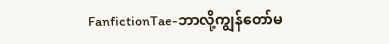FanfictionTae-ဘာလို့ကျွန်တော်မ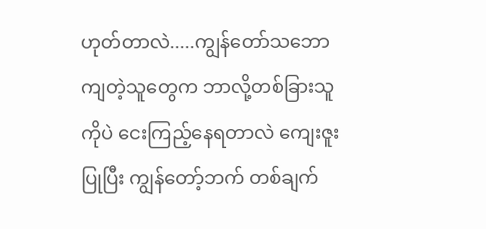ဟုတ်တာလဲ.....ကျွန်တော်သဘောကျတဲ့သူတွေက ဘာလို့တစ်ခြားသူကိုပဲ ငေးကြည့်နေရတာလဲ ကျေးဇူးပြုပြီး ကျွန်တော့်ဘက် တစ်ချက်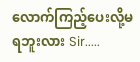လောက်ကြည့်ပေးလို့မရဘူးလား Sir.....